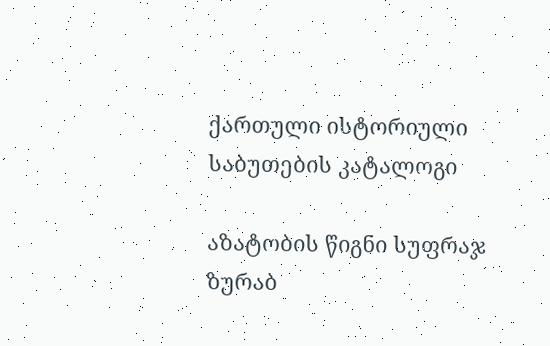ქართული ისტორიული საბუთების კატალოგი

აზატობის წიგნი სუფრაჯ ზურაბ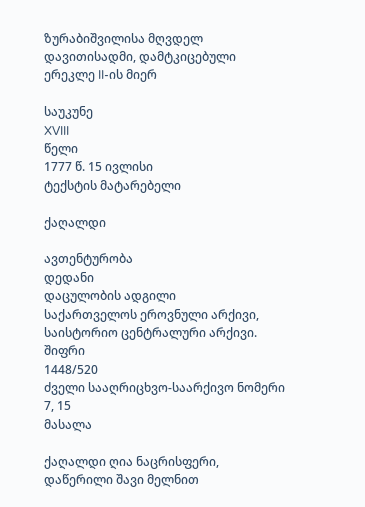ზურაბიშვილისა მღვდელ დავითისადმი, დამტკიცებული ერეკლე II-ის მიერ

საუკუნე
XVIII
წელი
1777 წ. 15 ივლისი
ტექსტის მატარებელი

ქაღალდი

ავთენტურობა
დედანი
დაცულობის ადგილი
საქართველოს ეროვნული არქივი, საისტორიო ცენტრალური არქივი.
შიფრი
1448/520
ძველი სააღრიცხვო-საარქივო ნომერი
7, 15
მასალა

ქაღალდი ღია ნაცრისფერი, დაწერილი შავი მელნით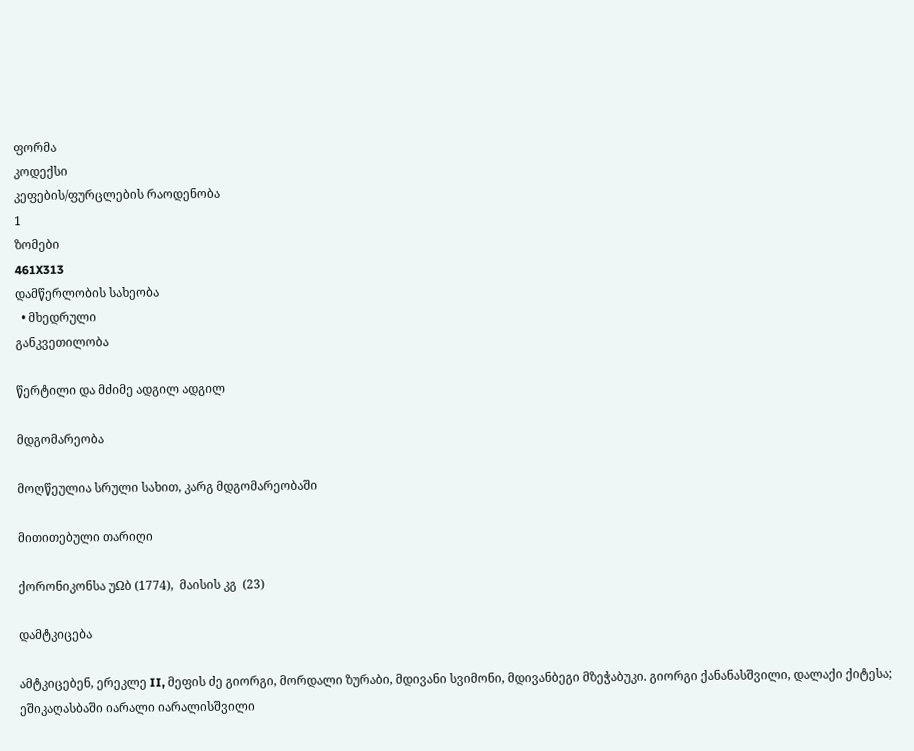ფორმა
კოდექსი
კეფების/ფურცლების რაოდენობა
1
ზომები
461X313
დამწერლობის სახეობა
  • მხედრული
განკვეთილობა

წერტილი და მძიმე ადგილ ადგილ

მდგომარეობა

მოღწეულია სრული სახით, კარგ მდგომარეობაში

მითითებული თარიღი

ქორონიკონსა უΩბ (1774),  მაისის კგ  (23)

დამტკიცება

ამტკიცებენ, ერეკლე II, მეფის ძე გიორგი, მორდალი ზურაბი, მდივანი სვიმონი, მდივანბეგი მზეჭაბუკი. გიორგი ქანანასშვილი, დალაქი ქიტესა; ეშიკაღასბაში იარალი იარალისშვილი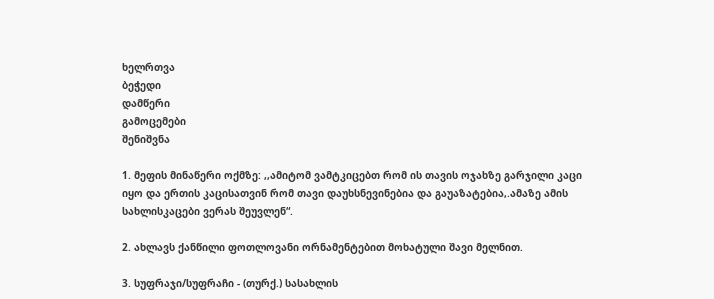ხელრთვა
ბეჭედი
დამწერი
გამოცემები
შენიშვნა

1. მეფის მინაწერი ოქმზე: ,,ამიტომ ვამტკიცებთ რომ ის თავის ოჯახზე გარჯილი კაცი იყო და ერთის კაცისათვინ რომ თავი დაუხსნევინებია და გაუაზატებია,.ამაზე ამის სახლისკაცები ვერას შეუვლენ“.

2. ახლავს ქანწილი ფოთლოვანი ორნამენტებით მოხატული შავი მელნით.

3. სუფრაჯი/სუფრაჩი - (თურქ.) სასახლის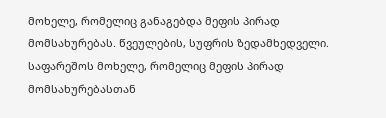მოხელე, რომელიც განაგებდა მეფის პირად მომსახურებას. წვეულების, სუფრის ზედამხედველი. საფარეშოს მოხელე, რომელიც მეფის პირად მომსახურებასთან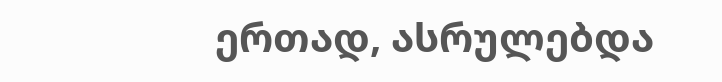ერთად, ასრულებდა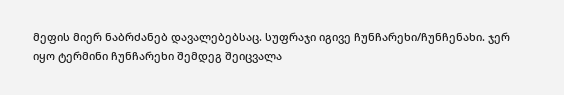მეფის მიერ ნაბრძანებ დავალებებსაც. სუფრაჯი იგივე ჩუნჩარეხი/ჩუნჩენახი. ჯერ იყო ტერმინი ჩუნჩარეხი შემდეგ შეიცვალა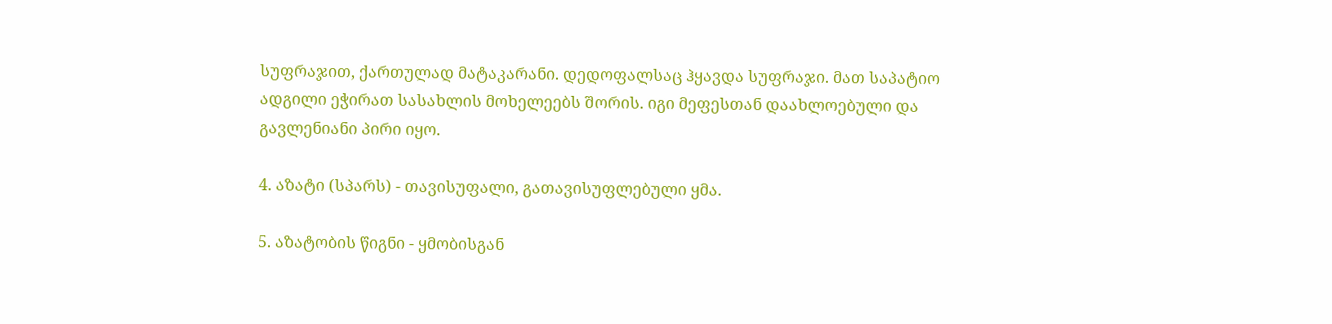სუფრაჯით, ქართულად მატაკარანი. დედოფალსაც ჰყავდა სუფრაჯი. მათ საპატიო ადგილი ეჭირათ სასახლის მოხელეებს შორის. იგი მეფესთან დაახლოებული და გავლენიანი პირი იყო.

4. აზატი (სპარს) - თავისუფალი, გათავისუფლებული ყმა.

5. აზატობის წიგნი - ყმობისგან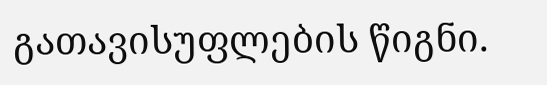გათავისუფლების წიგნი.